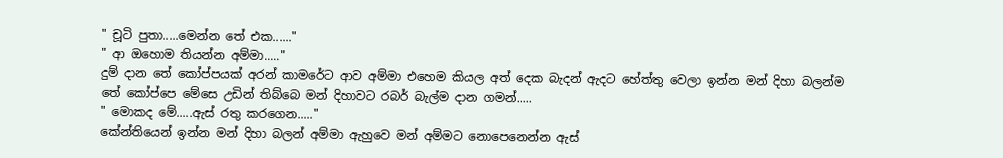" චූටි පුතා.....මෙන්න තේ එක......"
" ආ ඔහොම තියන්න අම්මා....."
දුම් දාන තේ කෝප්පයක් අරන් කාමරේට ආව අම්මා එහෙම කියල අත් දෙක බැදන් ඇදට හේත්තු වෙලා ඉන්න මන් දිහා බලන්ම තේ කෝප්පෙ මේසෙ උඩින් තිබ්බෙ මන් දිහාවට රබර් බැල්ම දාන ගමන්.....
" මොකද මේ.....ඇස් රතු කරගෙන....."
කේන්තියෙන් ඉන්න මන් දිහා බලන් අම්මා ඇහුවෙ මන් අම්මට නොපෙනෙන්න ඇස්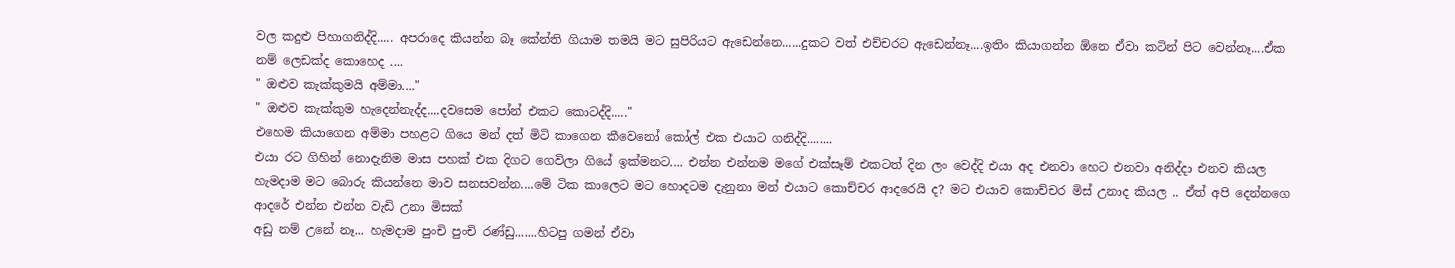වල කදුළු පිහාගනිද්දි..... අපරාදෙ කියන්න බෑ කේන්ති ගියාම තමයි මට සුපිරියට ඇඩෙන්නෙ......දුකට වත් එච්චරට ඇඩෙන්නෑ....ඉතිං කියාගන්න ඕනෙ ඒවා කටින් පිට වෙන්නෑ....ඒක නම් ලෙඩක්ද කොහෙද ....
" ඔළුව කැක්කුමයි අම්මා...."
" ඔළුව කැක්කුම හැදෙන්නැද්ද....දවසෙම පෝන් එකට කොටද්දි....."
එහෙම කියාගෙන අම්මා පහළට ගියෙ මන් දත් මිටි කාගෙන කීවෙනෝ කෝල් එක එයාට ගනිද්දි........
එයා රට ගිහින් නොදැනිම මාස පහක් එක දිගට ගෙවිලා ගියේ ඉක්මනට.... එන්න එන්නම මගේ එක්සෑම් එකටත් දින ලං වෙද්දි එයා අද එනවා හෙට එනවා අනිද්දා එනව කියල හැමදාම මට බොරු කියන්නෙ මාව සනසවන්න....මේ ටික කාලෙට මට හොදටම දැනුනා මන් එයාට කොච්චර ආදරෙයි ද? මට එයාව කොච්චර මිස් උනාද කියල .. ඒත් අපි දෙන්නගෙ ආදරේ එන්න එන්න වැඩි උනා මිසක්
අඩු නම් උනේ නෑ... හැමදාම පුංචි පුංචි රණ්ඩු.......හිටපු ගමන් ඒවා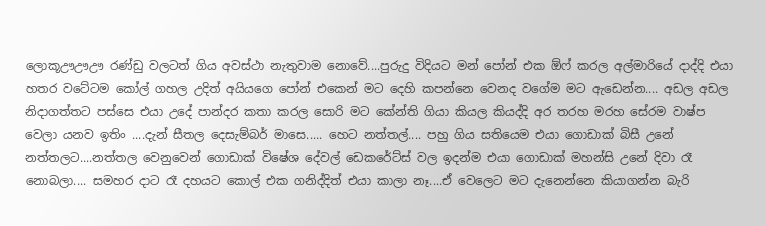ලොකූඌඌඌ රණ්ඩු වලටත් ගිය අවස්ථා නැතුවාම නොවේ....පුරුදු විදියට මන් පෝන් එක ඕෆ් කරල අල්මාරියේ දාද්දි එයා හතර වටේටම කෝල් ගහල උදිත් අයියගෙ පෝන් එකෙන් මට දෙහි කපන්නෙ වෙනද වගේම මට ඇඩෙන්න.... අඩල අඩල නිදාගත්තට පස්සෙ එයා උදේ පාන්දර කතා කරල සොරි මට කේන්ති ගියා කියල කියද්දි අර තරහ මරහ සේරම වාෂ්ප වෙලා යනව ඉතිං ....දැන් සීතල දෙසැම්බර් මාසෙ..... හෙට නත්තල්.... පහු ගිය සතියෙම එයා ගොඩාක් බිසී උනේ නත්තලට....නත්තල වෙනුවෙන් ගොඩාක් විෂේශ දේවල් ඩෙකරේට්ස් වල ඉදන්ම එයා ගොඩාක් මහන්සි උනේ දිවා රෑ නොබලා.... සමහර දාට රෑ දහයට කොල් එක ගනිද්දිත් එයා කාලා නෑ....ඒ වෙලෙට මට දැනෙන්නෙ කියාගන්න බැරි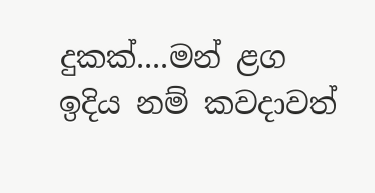දුකක්....මන් ළග ඉදිය නම් කවදාවත්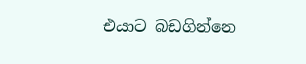එයාට බඩගින්නෙ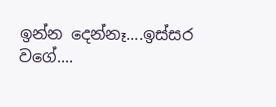ඉන්න දෙන්නෑ....ඉස්සර වගේ....